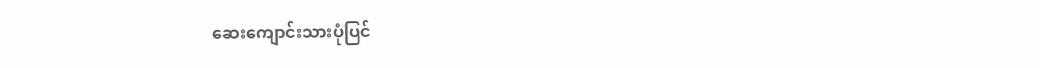ဆေးကျောင်းသားပုံပြင်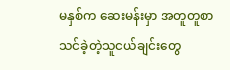မနှစ်က ဆေးမန်းမှာ အတူတူစာသင်ခဲ့တဲ့သူငယ်ချင်းတွေ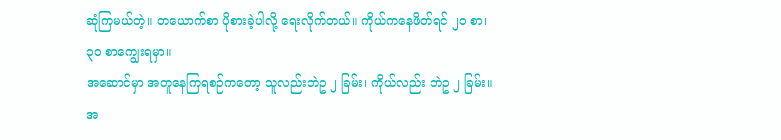ဆုံကြမယ်တဲ့။ တယောက်စာ ပိုစားခဲ့ပါလို့ ရေးလိုက်တယ်။ ကိုယ်ကနေဖိတ်ရင် ၂၀ စာ၊ ၃၀ စာကျွေးရမှာ။
အဆောင်မှာ အတူနေကြရစဉ်ကတော့ သူလည်းဘဲဥ ၂ ခြမ်း၊ ကိုယ်လည်း ဘဲဥ ၂ ခြမ်း။ အ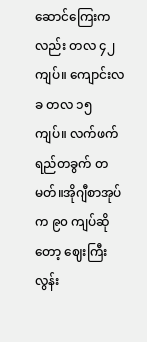ဆောင်ကြေးကလည်း တလ ၄၂ ကျပ်။ ကျောင်းလခ တလ ၁၅ ကျပ်။ လက်ဖက်ရည်တခွက် တမတ်။အိုဂျီစာအုပ်က ၉၀ ကျပ်ဆိုတော့ ဈေးကြီးလွန်း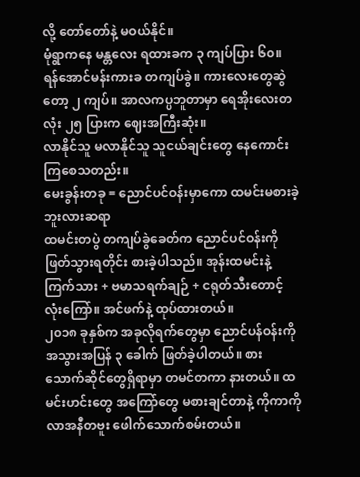လို့ တော်တော်နဲ့ မဝယ်နိုင်။
မုံရွာကနေ မန္တလေး ရထားခက ၃ ကျပ်ပြား ၆၀။ ရန်အောင်မန်းကားခ တကျပ်ခွဲ။ ကားလေးတွေဆွဲတော့ ၂ ကျပ်။ အာလကပ္ပဘူတာမှာ ရေအိုးလေးတလုံး ၂၅ ပြားက ဈေးအကြီးဆုံး။
လာနိုင်သူ မလာနိုင်သူ သူငယ်ချင်းတွေ နေကောင်းကြစေသတည်း။
မေးခွန်းတခု = ညောင်ပင်ဝန်းမှာကော ထမင်းမစားခဲ့ဘူးလားဆရာ
ထမင်းတပွဲ တကျပ်ခွဲခေတ်က ညောင်ပင်ဝန်းကို ဖြတ်သွားရတိုင်း စားခဲ့ပါသည်။ အုန်းထမင်းနဲ့ ကြက်သား + ဗမာသရက်ချဉ် + ငရုတ်သီးတောင့်လုံးကြော်။ အင်ဖက်နဲ့ ထုပ်ထားတယ်။
၂၀၁၈ ခုနှစ်က အခုလိုရက်တွေမှာ ညောင်ပန်ဝန်းကို အသွားအပြန် ၃ ခေါက် ဖြတ်ခဲ့ပါတယ်။ စားသောက်ဆိုင်တွေရှိရာမှာ တမင်တကာ နားတယ်။ ထမင်းဟင်းတွေ အကြော်တွေ မစားချင်တာနဲ့ ကိုကာကိုလာအနီတဗူး ဖေါက်သောက်စမ်းတယ်။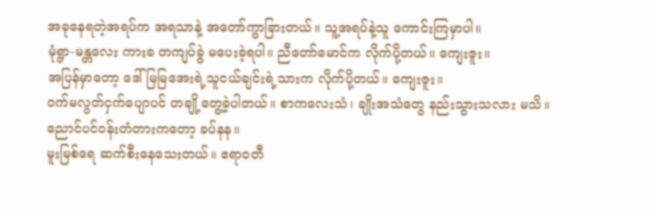အခုနေရတဲ့အရပ်က အရသာနဲ့ အတော်ကွာခြားတယ်။ သူ့အရပ်နဲ့သူ ကောင်းကြမှာပါ။
မုံရွာ-မန္တလေး ကားခ တကျပ်ခွဲ မပေးခဲ့ရပါ။ ညီတော်မောင်က လိုက်ပို့တယ်။ ကျေးဇူး။
အပြန်မှာတော့ ဒေါ်မြမြအေးရဲ့သူငယ်ချင်းရဲ့သားက လိုက်ပို့တယ်။ ကျေးဇူး။
ဝက်မလွတ်ငှက်ပျောပင် တချို့တွေ့ခဲ့ပါတယ်။ စာကလေးသံ၊ ချိုးအသံတွေ နည်းသွားသလား မသိ။
ညောင်ပင်ဝန်းတံတားကတော့ ခပ်နန။
မူးမြစ်ရေ ဆက်စီးနေသေးတယ်။ ဧရာဝတီ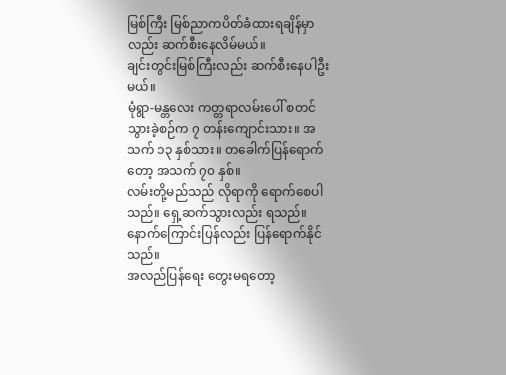မြစ်ကြီး မြစ်ညာကပိတ်ခံထားရချိန်မှာလည်း ဆက်စီးနေလိမ်မယ်။
ချင်းတွင်းမြစ်ကြီးလည်း ဆက်စီးနေပါဦးမယ်။
မုံရွာ-မန္တလေး ကတ္တရာလမ်းပေါ် စတင်သွားခဲ့စဉ်က ၇ တန်းကျောင်းသား။ အသက် ၁၃ နှစ်သား။ တခေါက်ပြန်ရောက်တော့ အသက် ၇၀ နှစ်။
လမ်းတို့မည်သည် လိုရာကို ရောက်စေပါသည်။ ရှေ့ဆက်သွားလည်း ရသည်။ နောက်ကြောင်းပြန်လည်း ပြန်ရောက်နိုင်သည်။
အလည်ပြန်ရေး တွေးမရတော့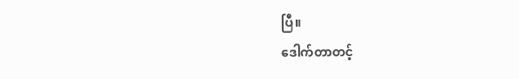ပြီ။
ဒေါက်တာတင့်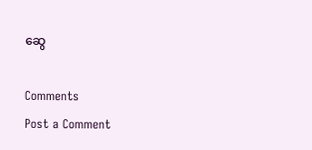ဆွေ

Comments
Post a Comment